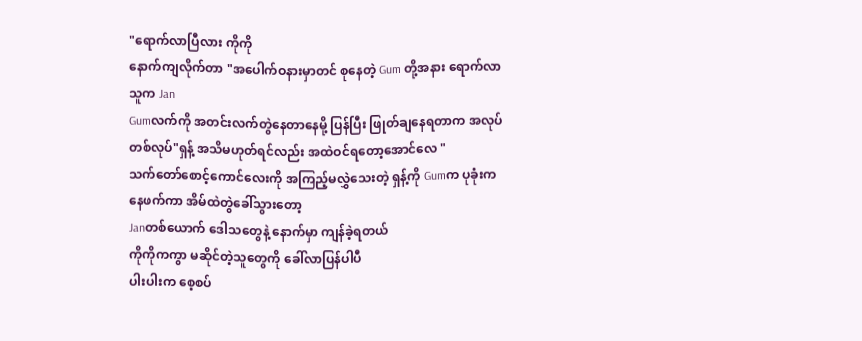"ရောက်လာပြီလား ကိုကို
နောက်ကျလိုက်တာ "အပေါက်ဝနားမှာတင် စုနေတဲ့ Gum တို့အနား ရောက်လာသူက Jan
Gumလက်ကို အတင်းလက်တွဲနေတာနေမို့ ပြန်ပြီး ဖြုတ်ချနေရတာက အလုပ်တစ်လုပ်"ရှန့် အသိမဟုတ်ရင်လည်း အထဲဝင်ရတော့အောင်လေ "
သက်တော်စောင့်ကောင်လေးကို အကြည့်မလွှဲသေးတဲ့ ရှန့်ကို Gumက ပုခုံးကနေဖက်ကာ အိမ်ထဲတွဲခေါ်သွားတော့
Janတစ်ယောက် ဒေါသတွေနဲ့ နောက်မှာ ကျန်ခဲ့ရတယ်
ကိုကိုကကွာ မဆိုင်တဲ့သူတွေကို ခေါ်လာပြန်ပါပီ
ပါးပါးက စေ့စပ်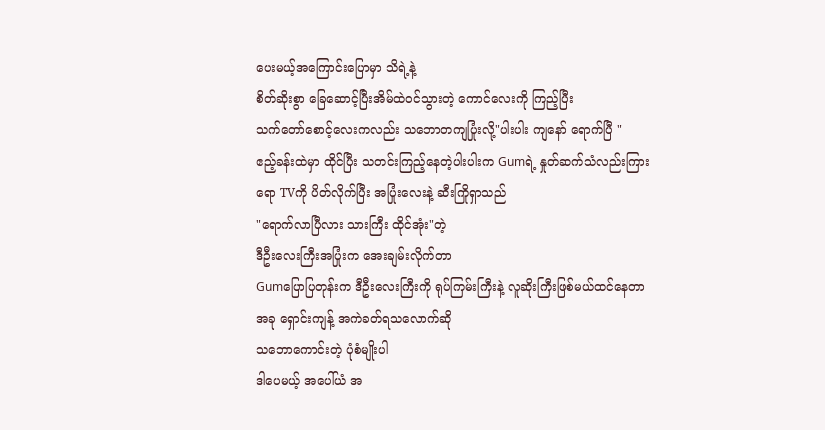ပေးမယ့်အကြောင်းပြောမှာ သိရဲ့နဲ့
စိတ်ဆိုးစွာ ခြေဆောင့်ပြီးအိမ်ထဲဝင်သွားတဲ့ ကောင်လေးကို ကြည့်ပြီး
သက်တော်စောင့်လေးကလည်း သဘောတကျပြုံးလို့"ပါးပါး ကျနော် ရောက်ပြီ "
ဧည့်ခန်းထဲမှာ ထိုင်ပြီး သတင်းကြည့်နေတဲ့ပါးပါးက Gumရဲ့ နှုတ်ဆက်သံလည်းကြားရော TVကို ပိတ်လိုက်ပြီး အပြုံးလေးနဲ့ ဆီးကြိုရှာသည်
"ရောက်လာပြီလား သားကြီး ထိုင်အုံး"တဲ့
ဒီဦးလေးကြီးအပြုံးက အေးချမ်းလိုက်တာ
Gumပြောပြတုန်းက ဒီဦးလေးကြီးကို ရုပ်ကြမ်းကြီးနဲ့ လူဆိုးကြီးဖြစ်မယ်ထင်နေတာ
အခု ရှောင်းကျန့် အကဲခတ်ရသလောက်ဆို
သဘောကောင်းတဲ့ ပုံစံမျိုးပါ
ဒါပေမယ့် အပေါ်ယံ အ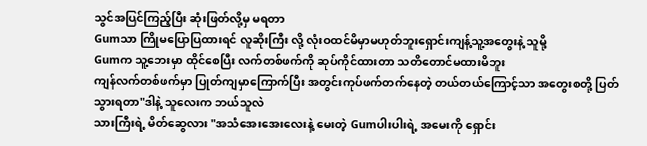သွင်အပြင်ကြည့်ပြီး ဆုံးဖြတ်လို့မှ မရတာ
Gumသာ ကြိုမပြောပြထားရင် လူဆိုးကြီး လို့ လုံးဝထင်မိမှာမဟုတ်ဘူးရှောင်းကျန့်သူ့အတွေးနဲ့ သူမို့
Gumက သူ့ဘေးမှာ ထိုင်စေပြီး လက်တစ်ဖက်ကို ဆုပ်ကိုင်ထားတာ သတိတောင်မထားမိဘူး
ကျန်လက်တစ်ဖက်မှာ ပြုတ်ကျမှာကြောက်ပြီး အတွင်းကုပ်ဖက်တက်နေတဲ့ တယ်တယ်ကြောင့်သာ အတွေးစတို့ ပြတ်သွားရတာ"ဒါနဲ့ သူလေးက ဘယ်သူလဲ
သားကြီးရဲ့ မိတ်ဆွေလား "အသံအေးအေးလေးနဲ့ မေးတဲ့ Gumပါးပါးရဲ့ အမေးကို ရှောင်း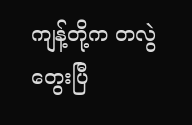ကျန့်တို့က တလွဲတွေးပြီ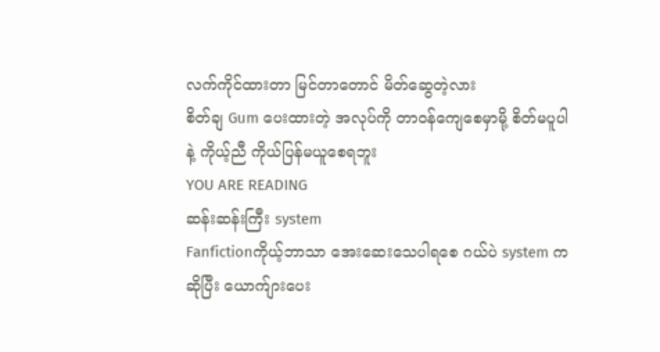လက်ကိုင်ထားတာ မြင်တာတောင် မိတ်ဆွေတဲ့လား
စိတ်ချ Gum ပေးထားတဲ့ အလုပ်ကို တာဝန်ကျေစေမှာမို့ စိတ်မပူပါနဲ့ ကိုယ့်ညီ ကိုယ်ပြန်မယူစေရဘူး
YOU ARE READING
ဆန်းဆန်းကြီး system
Fanfictionကိုယ့်ဘာသာ အေးဆေးသေပါရစေ ဂယ်ပဲ system က ဆိုပြီး ယောက်ျားပေး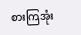စားကြအုံး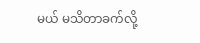မယ် မသိတာခက်လို့